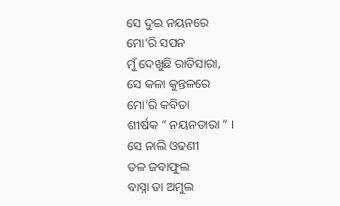ସେ ଦୁଇ ନୟନରେ
ମୋ’ରି ସପନ
ମୁଁ ଦେଖୁଛି ରାତିସାରା,
ସେ କଳା କୁନ୍ତଳରେ
ମୋ’ରି କବିତା
ଶୀର୍ଷକ ” ନୟନତାରା ” ।
ସେ ନାଲି ଓଢଣୀ
ତଳ ଜବାଫୁଲ
ବାସ୍ନା ତା ଅମୁଲ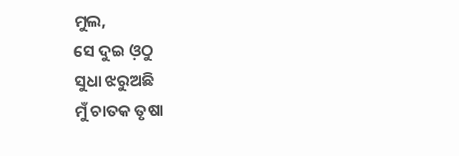ମୁଲ,
ସେ ଦୁଇ ଓ଼ଠୁ
ସୁଧା ଝରୁଅଛି
ମୁଁ ଚାତକ ତୃଷା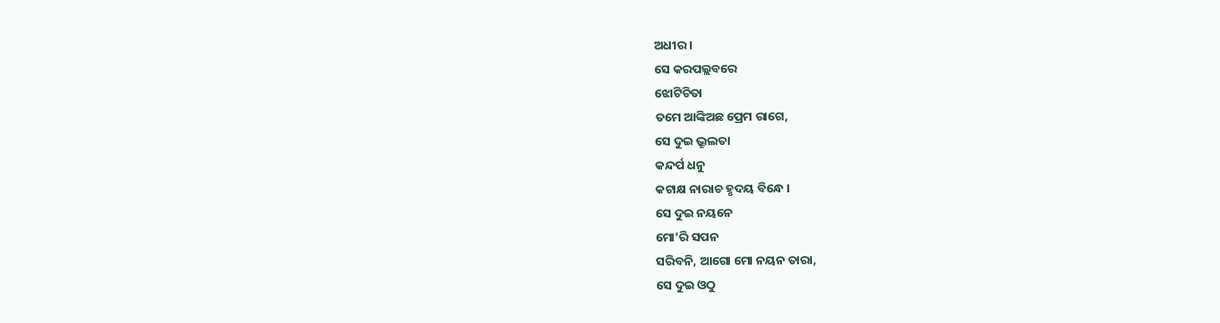ଅଧୀର ।
ସେ କରପଲ୍ଲବରେ
ଝୋଟିଚିତା
ତମେ ଆଙ୍କିଅଛ ପ୍ରେମ ରାଗେ,
ସେ ଦୁଇ ଭ୍ରୂଲତା
କନ୍ଦର୍ପ ଧନୁ
କଟାକ୍ଷ ନାରାଚ ହୃଦୟ ବିନ୍ଧେ ।
ସେ ଦୁଇ ନୟନେ
ମୋ’ରି ସପନ
ସରିବନି, ଆଗୋ ମୋ ନୟନ ତାରା,
ସେ ଦୁଇ ଓଠୁ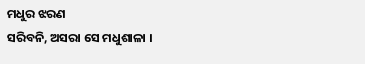ମଧୁର ଝରଣ
ସରିବନି, ଅସରା ସେ ମଧୁଶାଳା ।